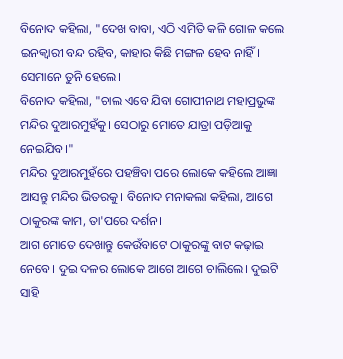ବିନୋଦ କହିଲା, "ଦେଖ ବାବା, ଏଠି ଏମିତି କଳି ଗୋଳ କଲେ ଇନକ୍ୱାରୀ ବନ୍ଦ ରହିବ, କାହାର କିଛି ମଙ୍ଗଳ ହେବ ନାହିଁ।
ସେମାନେ ତୁନି ହେଲେ।
ବିନୋଦ କହିଲା, "ଚାଲ ଏବେ ଯିବା ଗୋପୀନାଥ ମହାପ୍ରଭୁଙ୍କ ମନ୍ଦିର ଦୁଆରମୁହଁକୁ। ସେଠାରୁ ମୋତେ ଯାତ୍ରା ପଡ଼ିଆକୁ ନେଇଯିବ।"
ମନ୍ଦିର ଦୁଆରମୁହଁରେ ପହଞ୍ଚିବା ପରେ ଲୋକେ କହିଲେ ଆଜ୍ଞା ଆସନ୍ତୁ ମନ୍ଦିର ଭିତରକୁ। ବିନୋଦ ମନାକଲା କହିଲା, ଆଗେ ଠାକୁରଙ୍କ କାମ, ତା'ପରେ ଦର୍ଶନ।
ଆଗ ମୋତେ ଦେଖାନ୍ତୁ କେଉଁବାଟେ ଠାକୁରଙ୍କୁ ବାଟ କଢ଼ାଇ ନେବେ। ଦୁଇ ଦଳର ଲୋକେ ଆଗେ ଆଗେ ଚାଲିଲେ। ଦୁଇଟି ସାହି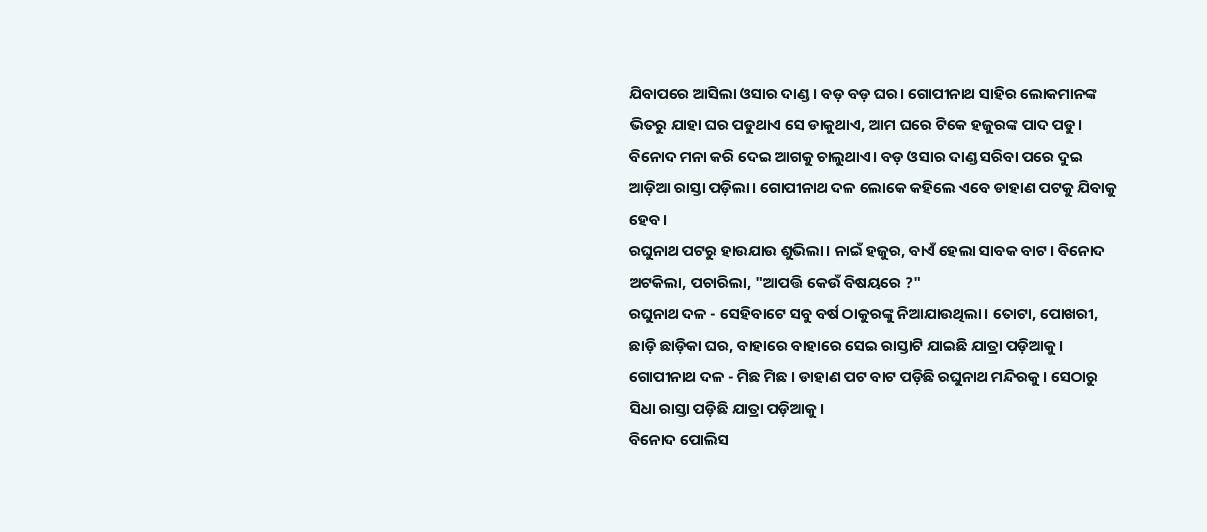ଯିବାପରେ ଆସିଲା ଓସାର ଦାଣ୍ଡ। ବଡ଼ ବଡ଼ ଘର। ଗୋପୀନାଥ ସାହିର ଲୋକମାନଙ୍କ ଭିତରୁ ଯାହା ଘର ପଡୁଥାଏ ସେ ଡାକୁଥାଏ, ଆମ ଘରେ ଟିକେ ହଜୁରଙ୍କ ପାଦ ପଡୁ। ବିନୋଦ ମନା କରି ଦେଇ ଆଗକୁ ଚାଲୁଥାଏ। ବଡ଼ ଓସାର ଦାଣ୍ଡ ସରିବା ପରେ ଦୁଇ ଆଡ଼ିଆ ରାସ୍ତା ପଡ଼ିଲା। ଗୋପୀନାଥ ଦଳ ଲୋକେ କହିଲେ ଏବେ ଡାହାଣ ପଟକୁ ଯିବାକୁ ହେବ।
ରଘୁନାଥ ପଟରୁ ହାଉଯାଉ ଶୁଭିଲା। ନାଇଁ ହଜୁର, ବାଏଁ ହେଲା ସାବକ ବାଟ। ବିନୋଦ ଅଟକିଲା, ପଚାରିଲା, "ଆପତ୍ତି କେଉଁ ବିଷୟରେ ?"
ରଘୁନାଥ ଦଳ - ସେହିବାଟେ ସବୁ ବର୍ଷ ଠାକୁରଙ୍କୁ ନିଆଯାଉଥିଲା। ତୋଟା, ପୋଖରୀ, ଛାଡ଼ି ଛାଡ଼ିକା ଘର, ବାହାରେ ବାହାରେ ସେଇ ରାସ୍ତାଟି ଯାଇଛି ଯାତ୍ରା ପଡ଼ିଆକୁ।
ଗୋପୀନାଥ ଦଳ - ମିଛ ମିଛ । ଡାହାଣ ପଟ ବାଟ ପଡ଼ିଛି ରଘୁନାଥ ମନ୍ଦିରକୁ। ସେଠାରୁ ସିଧା ରାସ୍ତା ପଡ଼ିଛି ଯାତ୍ରା ପଡ଼ିଆକୁ।
ବିନୋଦ ପୋଲିସ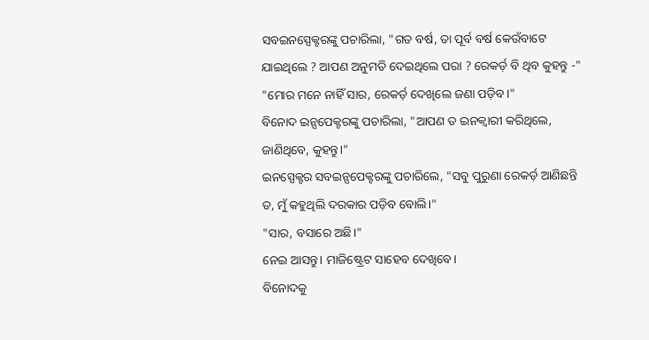ସବଇନସ୍ପେକ୍ଟରଙ୍କୁ ପଚାରିଲା, "ଗତ ବର୍ଷ, ତା ପୂର୍ବ ବର୍ଷ କେଉଁବାଟେ ଯାଇଥିଲେ ? ଆପଣ ଅନୁମତି ଦେଇଥିଲେ ପରା ? ରେକର୍ଡ଼ ବି ଥିବ କୁହନ୍ତୁ -"
"ମୋର ମନେ ନାହିଁ ସାର, ରେକର୍ଡ଼ ଦେଖିଲେ ଜଣା ପଡ଼ିବ।"
ବିନୋଦ ଇନ୍ସପେକ୍ଟରଙ୍କୁ ପଚାରିଲା, "ଆପଣ ତ ଇନକ୍ୱାରୀ କରିଥିଲେ, ଜାଣିଥିବେ, କୁହନ୍ତୁ।"
ଇନସ୍ପେକ୍ଟର ସବଇନ୍ସପେକ୍ଟରଙ୍କୁ ପଚାରିଲେ, "ସବୁ ପୁରୁଣା ରେକର୍ଡ଼ ଆଣିଛନ୍ତି ତ, ମୁଁ କହୁଥିଲି ଦରକାର ପଡ଼ିବ ବୋଲି।"
"ସାର, ବସାରେ ଅଛି।"
ନେଇ ଆସନ୍ତୁ। ମାଜିଷ୍ଟ୍ରେଟ ସାହେବ ଦେଖିବେ।
ବିନୋଦକୁ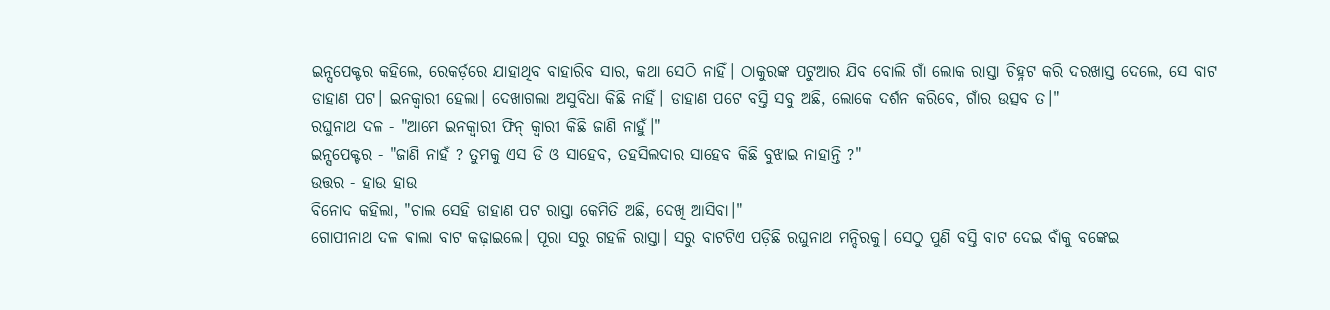ଇନ୍ସପେକ୍ଟର କହିଲେ, ରେକର୍ଡ଼ରେ ଯାହାଥିବ ବାହାରିବ ସାର, କଥା ସେଠି ନାହିଁ। ଠାକୁରଙ୍କ ପଟୁଆର ଯିବ ବୋଲି ଗାଁ ଲୋକ ରାସ୍ତା ଚିହ୍ନଟ କରି ଦରଖାସ୍ତ ଦେଲେ, ସେ ବାଟ ଡାହାଣ ପଟ। ଇନକ୍ୱାରୀ ହେଲା। ଦେଖାଗଲା ଅସୁବିଧା କିଛି ନାହିଁ। ଡାହାଣ ପଟେ ବସ୍ତି ସବୁ ଅଛି, ଲୋକେ ଦର୍ଶନ କରିବେ, ଗାଁର ଉତ୍ସବ ତ।"
ରଘୁନାଥ ଦଳ - "ଆମେ ଇନକ୍ୱାରୀ ଫିନ୍ କ୍ୱାରୀ କିଛି ଜାଣି ନାହୁଁ।"
ଇନ୍ସପେକ୍ଟର - "ଜାଣି ନାହଁ ? ତୁମକୁ ଏସ ଡି ଓ ସାହେବ, ତହସିଲଦାର ସାହେବ କିଛି ବୁଝାଇ ନାହାନ୍ତି ?"
ଉତ୍ତର - ହାଉ ହାଉ
ବିନୋଦ କହିଲା, "ଚାଲ ସେହି ଡାହାଣ ପଟ ରାସ୍ତା କେମିତି ଅଛି, ଦେଖି ଆସିବା।"
ଗୋପୀନାଥ ଦଳ ଵାଲା ବାଟ କଢ଼ାଇଲେ। ପୂରା ସରୁ ଗହଳି ରାସ୍ତା। ସରୁ ବାଟଟିଏ ପଡ଼ିଛି ରଘୁନାଥ ମନ୍ଦିରକୁ। ସେଠୁ ପୁଣି ବସ୍ତି ବାଟ ଦେଇ ବାଁକୁ ବଙ୍କେଇ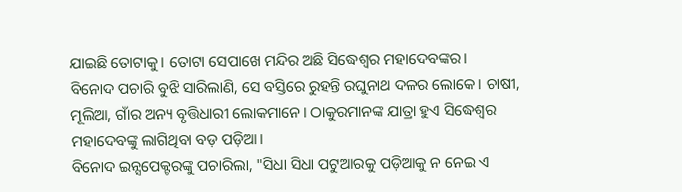ଯାଇଛି ତୋଟାକୁ। ତୋଟା ସେପାଖେ ମନ୍ଦିର ଅଛି ସିଦ୍ଧେଶ୍ୱର ମହାଦେବଙ୍କର।
ବିନୋଦ ପଚାରି ବୁଝି ସାରିଲାଣି, ସେ ବସ୍ତିରେ ରୁହନ୍ତି ରଘୁନାଥ ଦଳର ଲୋକେ। ଚାଷୀ, ମୂଲିଆ, ଗାଁର ଅନ୍ୟ ବୃତ୍ତିଧାରୀ ଲୋକମାନେ। ଠାକୁରମାନଙ୍କ ଯାତ୍ରା ହୁଏ ସିଦ୍ଧେଶ୍ୱର ମହାଦେବଙ୍କୁ ଲାଗିଥିବା ବଡ଼ ପଡ଼ିଆ।
ବିନୋଦ ଇନ୍ସପେକ୍ଟରଙ୍କୁ ପଚାରିଲା, "ସିଧା ସିଧା ପଟୁଆରକୁ ପଡ଼ିଆକୁ ନ ନେଇ ଏ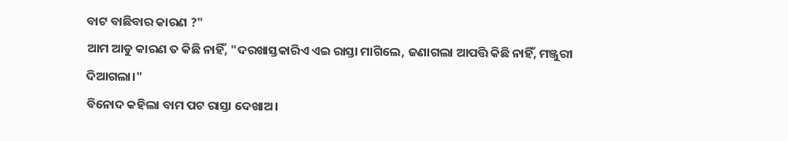ବାଟ ବାଛିବାର କାରଣ ?"
ଆମ ଆଡୁ କାରଣ ତ କିଛି ନାହିଁ, "ଦରଖାସ୍ତକାରିଏ ଏଇ ରାସ୍ତା ମାଗିଲେ, ଜଣାଗଲା ଆପତ୍ତି କିଛି ନାହିଁ, ମଞ୍ଜୁରୀ ଦିଆଗଲା।"
ବିନୋଦ କହିଲା ବାମ ପଟ ରାସ୍ତା ଦେଖାଅ।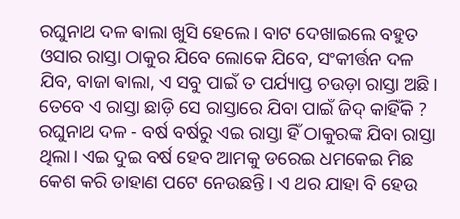ରଘୁନାଥ ଦଳ ଵାଲା ଖୁସି ହେଲେ। ବାଟ ଦେଖାଇଲେ ବହୁତ ଓସାର ରାସ୍ତା ଠାକୁର ଯିବେ ଲୋକେ ଯିବେ, ସଂକୀର୍ତ୍ତନ ଦଳ ଯିବ, ବାଜା ଵାଲା, ଏ ସବୁ ପାଇଁ ତ ପର୍ଯ୍ୟାପ୍ତ ଚଉଡ଼ା ରାସ୍ତା ଅଛି। ତେବେ ଏ ରାସ୍ତା ଛାଡ଼ି ସେ ରାସ୍ତାରେ ଯିବା ପାଇଁ ଜିଦ୍ କାହିଁକି ?
ରଘୁନାଥ ଦଳ - ବର୍ଷ ବର୍ଷରୁ ଏଇ ରାସ୍ତା ହିଁ ଠାକୁରଙ୍କ ଯିବା ରାସ୍ତା ଥିଲା। ଏଇ ଦୁଇ ବର୍ଷ ହେବ ଆମକୁ ଡରେଇ ଧମକେଇ ମିଛ କେଶ କରି ଡାହାଣ ପଟେ ନେଉଛନ୍ତି। ଏ ଥର ଯାହା ବି ହେଉ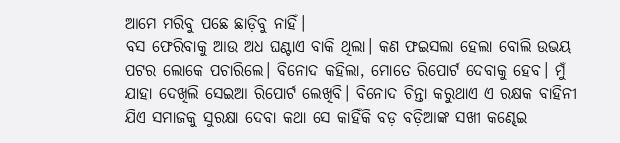ଆମେ ମରିବୁ ପଛେ ଛାଡ଼ିବୁ ନାହିଁ।
ବସ ଫେରିବାକୁ ଆଉ ଅଧ ଘଣ୍ଟାଏ ବାକି ଥିଲା। କଣ ଫଇସଲା ହେଲା ବୋଲି ଉଭୟ ପଟର ଲୋକେ ପଚାରିଲେ। ବିନୋଦ କହିଲା, ମୋତେ ରିପୋର୍ଟ ଦେବାକୁ ହେବ। ମୁଁ ଯାହା ଦେଖିଲି ସେଇଆ ରିପୋର୍ଟ ଲେଖିବି। ବିନୋଦ ଚିନ୍ତା କରୁଥାଏ ଏ ରକ୍ଷକ ବାହିନୀ ଯିଏ ସମାଜକୁ ସୁରକ୍ଷା ଦେବା କଥା ସେ କାହିଁକି ବଡ଼ ବଡ଼ିଆଙ୍କ ସଖୀ କଣ୍ଢେଇ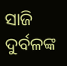ସାଜି ଦୁର୍ବଳଙ୍କ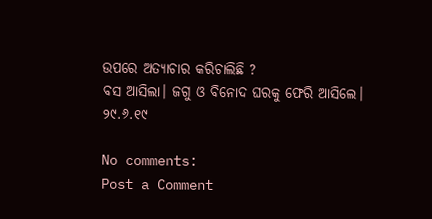ଉପରେ ଅତ୍ୟାଚାର କରିଚାଲିଛି ?
ବସ ଆସିଲା। ଜଗୁ ଓ ବିନୋଦ ଘରକୁ ଫେରି ଆସିଲେ।
୨୯.୬.୧୯

No comments:
Post a Comment